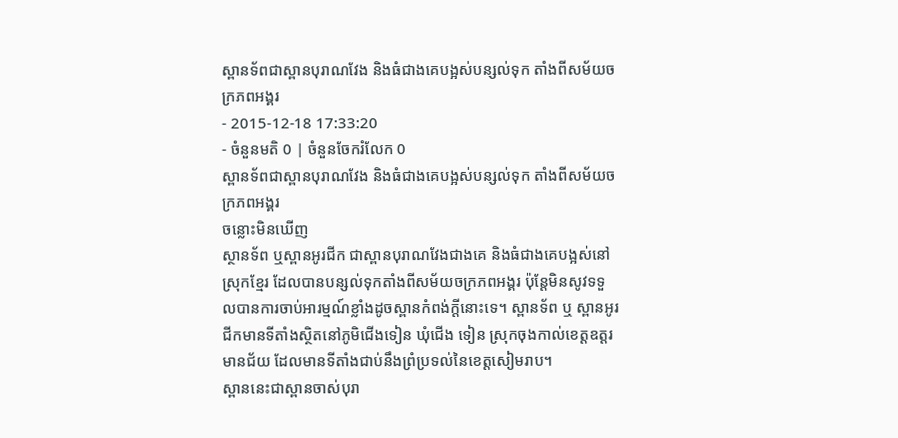ស្ពានទ័ពជាស្ពានបុរាណវែង និងធំជាងគេបង្អស់បន្សល់ទុក តាំងពីសម័យចក្រភពអង្គរ
- 2015-12-18 17:33:20
- ចំនួនមតិ 0 | ចំនួនចែករំលែក 0
ស្ពានទ័ពជាស្ពានបុរាណវែង និងធំជាងគេបង្អស់បន្សល់ទុក តាំងពីសម័យចក្រភពអង្គរ
ចន្លោះមិនឃើញ
ស្ថានទ័ព ឬស្ពានអូរជីក ជាស្ពានបុរាណវែងជាងគេ និងធំជាងគេបង្អស់នៅស្រុកខ្មែរ ដែលបានបន្សល់ទុកតាំងពីសម័យចក្រភពអង្គរ ប៉ុន្តែមិនសូវទទួលបានការចាប់អារម្មណ៍ខ្លាំងដូចស្ពានកំពង់ក្តីនោះទេ។ ស្ពានទ័ព ឬ ស្ពានអូរជីកមានទីតាំងស្ថិតនៅភូមិជើងទៀន ឃុំជើង ទៀន ស្រុកចុងកាល់ខេត្តឧត្តរមានជ័យ ដែលមានទីតាំងជាប់នឹងព្រំប្រទល់នៃខេត្តសៀមរាប។
ស្ពាននេះជាស្ពានចាស់បុរា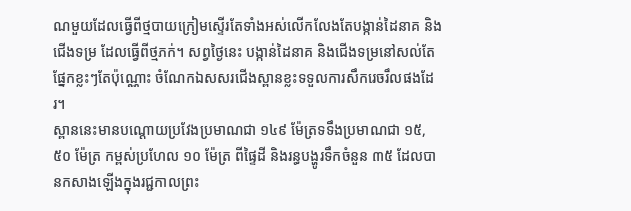ណមួយដែលធ្វើពីថ្មបាយក្រៀមស្ទើរតែទាំងអស់លើកលែងតែបង្កាន់ដៃនាគ និងជើងទម្រ ដែលធ្វើពីថ្មភក់។ សព្វថ្ងៃនេះ បង្កាន់ដៃនាគ និងជើងទម្រនៅសល់តែផ្នែកខ្លះៗតែប៉ុណ្ណោះ ចំណែកឯសសរជើងស្ពានខ្លះទទួលការសឹករេចរឹលផងដែរ។
ស្ពាននេះមានបណ្ដោយប្រវែងប្រមាណជា ១៤៩ ម៉ែត្រទទឹងប្រមាណជា ១៥,៥០ ម៉ែត្រ កម្ពស់ប្រហែល ១០ ម៉ែត្រ ពីផ្ទៃដី និងរន្ធបង្ហូរទឹកចំនួន ៣៥ ដែលបានកសាងឡើងក្នុងរជ្ជកាលព្រះ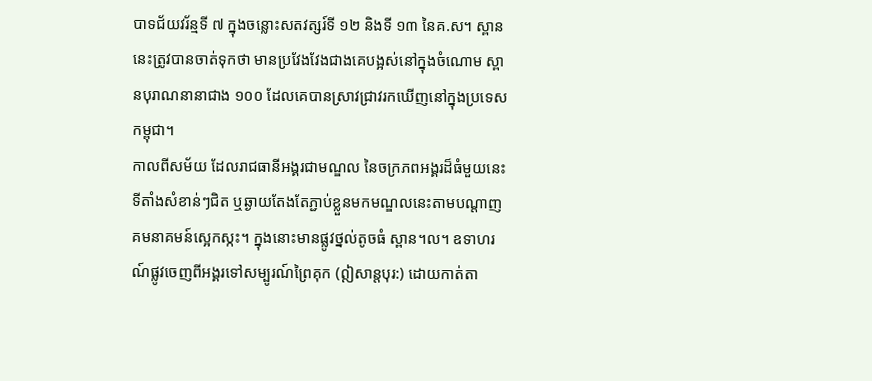បាទជ័យវរ័ន្មទី ៧ ក្នុងចន្លោះសតវត្សរ៍ទី ១២ និងទី ១៣ នៃគ.ស។ ស្ពាននេះត្រូវបានចាត់ទុកថា មានប្រវែងវែងជាងគេបង្អស់នៅក្នុងចំណោម ស្ពានបុរាណនានាជាង ១០០ ដែលគេបានស្រាវជ្រាវរកឃើញនៅក្នុងប្រទេសកម្ពុជា។
កាលពីសម័យ ដែលរាជធានីអង្គរជាមណ្ឌល នៃចក្រភពអង្គរដ៏ធំមួយនេះទីតាំងសំខាន់ៗជិត ឬឆ្ងាយតែងតែភ្ជាប់ខ្លួនមកមណ្ឌលនេះតាមបណ្តាញគមនាគមន៍ស្អេកស្កះ។ ក្នុងនោះមានផ្លូវថ្នល់តូចធំ ស្ពាន។ល។ ឧទាហរណ៍ផ្លូវចេញពីអង្គរទៅសម្បូរណ៍ព្រៃគុក (ឦសាន្តបុរ:) ដោយកាត់តា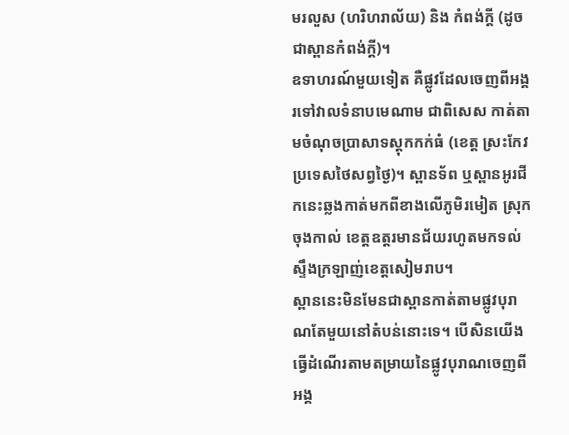មរលួស (ហរិហរាល័យ) និង កំពង់ក្តី (ដូចជាស្ពានកំពង់ក្តី)។
ឧទាហរណ៍មួយទៀត គឺផ្លូវដែលចេញពីអង្គរទៅវាលទំនាបមេណាម ជាពិសេស កាត់តាមចំណុចប្រាសាទស្តុកកក់ធំ (ខេត្ត ស្រះកែវ ប្រទេសថៃសព្វថ្ងៃ)។ ស្ពានទ័ព ឬស្ពានអូរជីកនេះឆ្លងកាត់មកពីខាងលើភូមិរមៀត ស្រុកចុងកាល់ ខេត្តឧត្តរមានជ័យរហូតមកទល់ស្ទឹងក្រឡាញ់ខេត្តសៀមរាប។
ស្ពាននេះមិនមែនជាស្ពានកាត់តាមផ្លូវបុរាណតែមួយនៅតំបន់នោះទេ។ បើសិនយើងធ្វើដំណើរតាមតម្រាយនៃផ្លូវបុរាណចេញពីអង្គ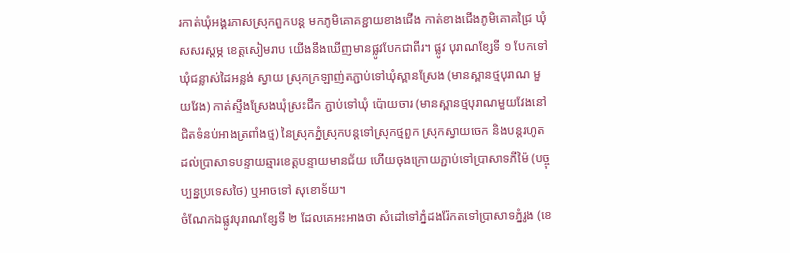រកាត់ឃុំអង្គរភាសស្រុកពួកបន្ត មកភូមិគោគខ្ជាយខាងជើង កាត់ខាងជើងភូមិគោគជ្រៃ ឃុំសសរស្តម្ភ ខេត្តសៀមរាប យើងនឹងឃើញមានផ្លូវបែកជាពីរ។ ផ្លូវ បុរាណខ្សែទី ១ បែកទៅឃុំជន្លាស់ដៃអន្លង់ ស្វាយ ស្រុកក្រឡាញ់តភ្ជាប់ទៅឃុំស្ពានស្រែង (មានស្ពានថ្មបុរាណ មួយវែង) កាត់ស្ទឹងស្រែងឃុំស្រះជីក ភ្ជាប់ទៅឃុំ ប៉ោយចារ (មានស្ពានថ្មបុរាណមួយវែងនៅជិតទំនប់អាងត្រពាំងថ្ម) នៃស្រុកភ្នំស្រុកបន្តទៅស្រុកថ្មពួក ស្រុកស្វាយចេក និងបន្តរហូតដល់ប្រាសាទបន្ទាយឆ្មារខេត្តបន្ទាយមានជ័យ ហើយចុងក្រោយភ្ជាប់ទៅប្រាសាទភីម៉ៃ (បច្ចុប្បន្នប្រទេសថៃ) ឬអាចទៅ សុខោទ័យ។
ចំណែកឯផ្លូវបុរាណខ្សែទី ២ ដែលគេអះអាងថា សំដៅទៅភ្នំដងរ៉ែកតទៅប្រាសាទភ្នំរូង (ខេ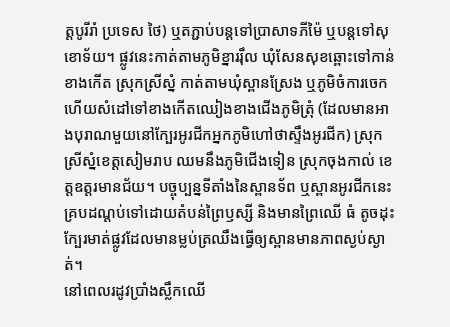ត្តបូរីរាំ ប្រទេស ថៃ) ឬតភ្ជាប់បន្តទៅប្រាសាទភីម៉ៃ ឬបន្តទៅសុខោទ័យ។ ផ្លូវនេះកាត់តាមភូមិខ្នាររ៉ឹល ឃុំសែនសុខឆ្ពោះទៅកាន់ខាងកើត ស្រុកស្រីស្នំ កាត់តាមឃុំស្ពានស្រែង ឬភូមិចំការចេក ហើយសំដៅទៅខាងកើតឈៀងខាងជើងភូមិត្រុំ (ដែលមានអាងបុរាណមួយនៅក្បែរអូរជីកអ្នកភូមិហៅថាស្ទឹងអូរជីក) ស្រុកស្រីស្នំខេត្តសៀមរាប ឈមនឹងភូមិជើងទៀន ស្រុកចុងកាល់ ខេត្តឧត្តរមានជ័យ។ បច្ចុប្បន្នទីតាំងនៃស្ពានទ័ព ឬស្ពានអូរជីកនេះគ្របដណ្ដប់ទៅដោយតំបន់ព្រៃឫស្សី និងមានព្រៃឈើ ធំ តូចដុះក្បែរមាត់ផ្លូវដែលមានម្លប់ត្រឈឹងធ្វើឲ្យស្ពានមានភាពស្ងប់ស្ងាត់។
នៅពេលរដូវប្រាំងស្លឹកឈើ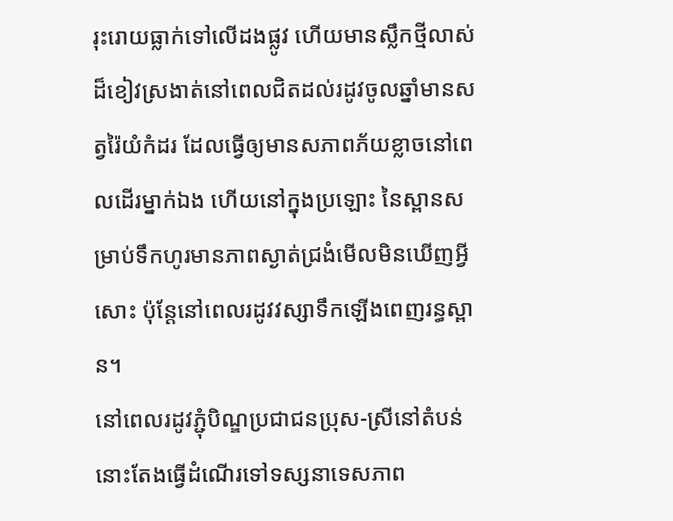រុះរោយធ្លាក់ទៅលើដងផ្លូវ ហើយមានស្លឹកថ្មីលាស់ដ៏ខៀវស្រងាត់នៅពេលជិតដល់រដូវចូលឆ្នាំមានសត្វរ៉ៃយំកំដរ ដែលធ្វើឲ្យមានសភាពភ័យខ្លាចនៅពេលដើរម្នាក់ឯង ហើយនៅក្នុងប្រឡោះ នៃស្ពានសម្រាប់ទឹកហូរមានភាពស្ងាត់ជ្រងំមើលមិនឃើញអ្វីសោះ ប៉ុន្តែនៅពេលរដូវវស្សាទឹកឡើងពេញរន្ធស្ពាន។
នៅពេលរដូវភ្ជុំបិណ្ឌប្រជាជនប្រុស-ស្រីនៅតំបន់នោះតែងធ្វើដំណើរទៅទស្សនាទេសភាព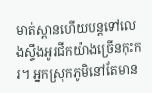មាត់ស្ពានហើយបន្តទៅលេងស្ទឹងអូរជីកយ៉ាងច្រើនកុះករ។ អ្នកស្រុកភូមិនៅតែមាន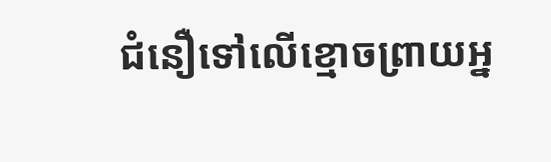ជំនឿទៅលើខ្មោចព្រាយអ្ន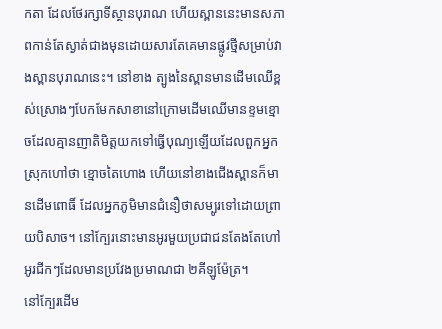កតា ដែលថែរក្សាទីស្ថានបុរាណ ហើយស្ពាននេះមានសភាពកាន់តែស្ងាត់ជាងមុនដោយសារតែគេមានផ្លូវថ្មីសម្រាប់វាងស្ពានបុរាណនេះ។ នៅខាង ត្បូងនៃស្ពានមានដើមឈើខ្ពស់ស្រោងៗបែកមែកសាខានៅក្រោមដើមឈើមានខ្ទមខ្មោចដែលគ្មានញាតិមិត្តយកទៅធ្វើបុណ្យឡើយដែលពួកអ្នកស្រុកហៅថា ខ្មោចតៃហោង ហើយនៅខាងជើងស្ពានក៏មានដើមពោធិ៍ ដែលអ្នកភូមិមានជំនឿថាសម្បូរទៅដោយព្រាយបិសាច។ នៅក្បែរនោះមានអូរមួយប្រជាជនតែងតែហៅ អូរជីកៗដែលមានប្រវែងប្រមាណជា ២គីឡូម៉ែត្រ។
នៅក្បែរដើម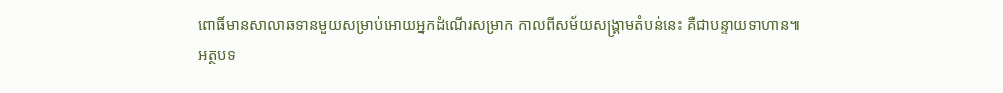ពោធិ៍មានសាលាឆទានមួយសម្រាប់អោយអ្នកដំណើរសម្រាក កាលពីសម័យសង្គ្រាមតំបន់នេះ គឺជាបន្ទាយទាហាន៕
អត្ថបទ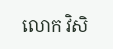លោក វិសិ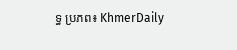ទ្ធ ប្រភព៖ KhmerDaily